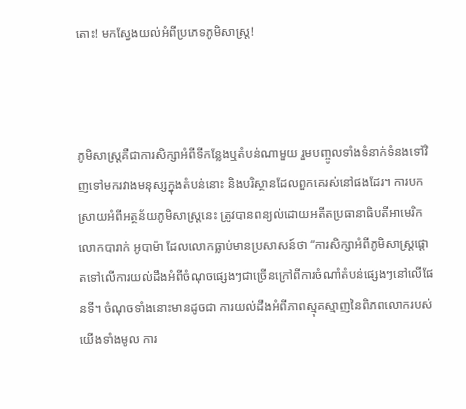តោះ! មកស្វែងយល់អំពីប្រភេទភូមិសាស្ត្រ!



ភូមិសាស្ត្រគឺជាការសិក្សាអំពីទីកន្លែងឬតំបន់ណាមួយ រួមបញ្ចូលទាំងទំនាក់ទំនងទៅវិញទៅមករវាងមនុស្សក្នុងតំបន់នោះ និងបរិស្ថានដែលពួកគេរស់នៅផងដែរ។ ការបកស្រាយអំពីអត្ថន័យភូមិសាស្រ្តនេះ ត្រូវបានពន្យល់ដោយអតីតប្រធានាធិបតីអាមេរិក លោកបារាក់ អូបាម៉ា ដែលលោកធ្លាប់មានប្រសាសន៍ថា “ការសិក្សាអំពីភូមិសាស្ត្រផ្តោតទៅលើការយល់ដឹងអំពីចំណុចផ្សេងៗជាច្រើនក្រៅពីការចំណាំតំបន់ផ្សេងៗនៅលើផែនទី។ ចំណុចទាំងនោះមានដូចជា ការយល់ដឹងអំពីភាពស្មុគស្មាញនៃពិភពលោករបស់យើងទាំងមូល ការ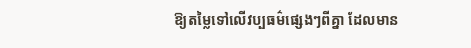ឱ្យតម្លៃទៅលើវប្បធម៌ផ្សេងៗពីគ្នា ដែលមាន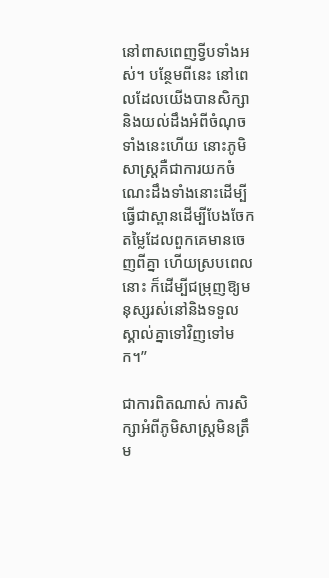នៅពាសពេញទ្វីបទាំងអស់។ បន្ថែមពីនេះ នៅពេលដែលយើងបានសិក្សានិងយល់ដឹងអំពីចំណុចទាំងនេះហើយ នោះភូមិសាស្ត្រគឺជាការយកចំណេះដឹងទាំងនោះដើម្បីធ្វើជាស្ពានដើម្បីបែងចែកតម្លៃដែលពួកគេមានចេញពីគ្នា ហើយស្របពេលនោះ ក៏ដើម្បីជម្រុញឱ្យមនុស្សរស់នៅនិងទទួលស្គាល់គ្នាទៅវិញទៅមក។”

ជាការពិតណាស់ ការសិក្សាអំពីភូមិសាស្ត្រមិនត្រឹម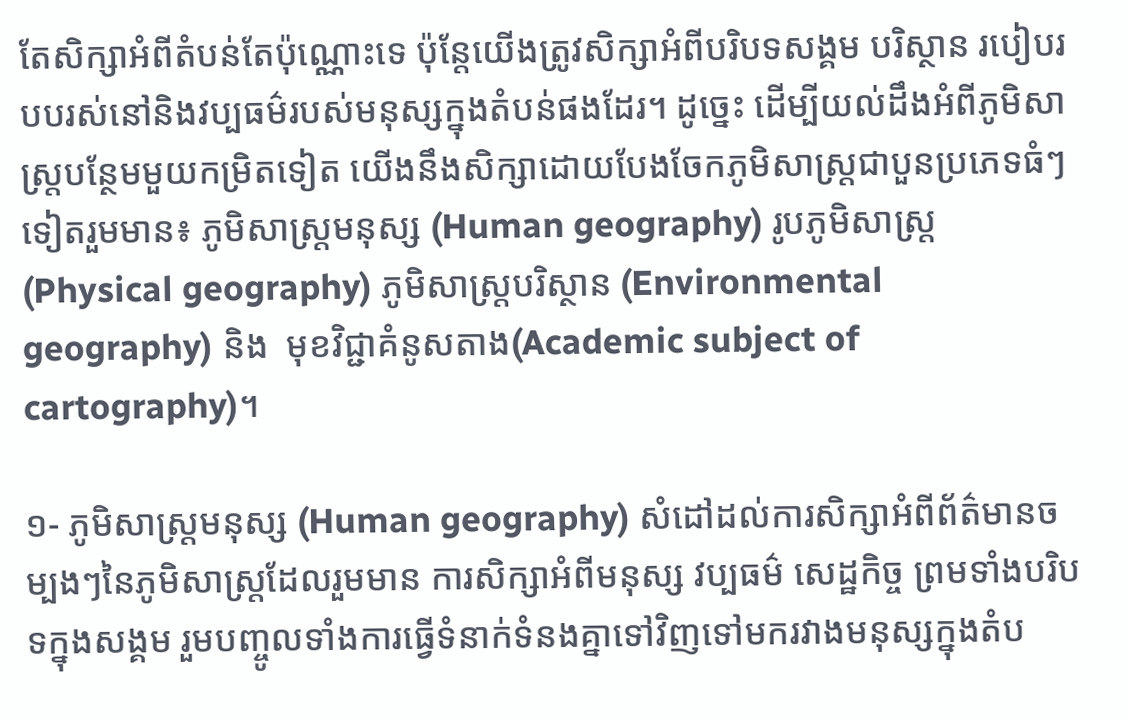តែសិក្សាអំពីតំបន់តែប៉ុណ្ណោះទេ ប៉ុន្តែយើងត្រូវសិក្សាអំពីបរិបទសង្គម បរិស្ថាន របៀបរបបរស់នៅនិងវប្បធម៌របស់មនុស្សក្នុងតំបន់ផងដែរ។ ដូច្នេះ ដើម្បីយល់ដឹងអំពីភូមិសាស្ត្របន្ថែមមួយកម្រិតទៀត យើងនឹងសិក្សាដោយបែងចែកភូមិសាស្ត្រជាបួនប្រភេទធំៗទៀតរួមមាន៖ ភូមិសាស្ត្រមនុស្ស (Human geography) រូបភូមិសាស្ត្រ (Physical geography) ភូមិសាស្ត្របរិស្ថាន (Environmental geography) និង  មុខវិជ្ជាគំនូសតាង(Academic subject of cartography)។

១- ភូមិសាស្ត្រមនុស្ស (Human geography) សំដៅដល់ការសិក្សាអំពីព័ត៌មានចម្បងៗនៃភូមិសាស្ត្រដែលរួមមាន ការសិក្សាអំពីមនុស្ស វប្បធម៌ សេដ្ឋកិច្ច ព្រមទាំងបរិបទក្នុងសង្គម រួមបញ្ចូលទាំងការធ្វើទំនាក់ទំនងគ្នាទៅវិញទៅមករវាងមនុស្សក្នុងតំប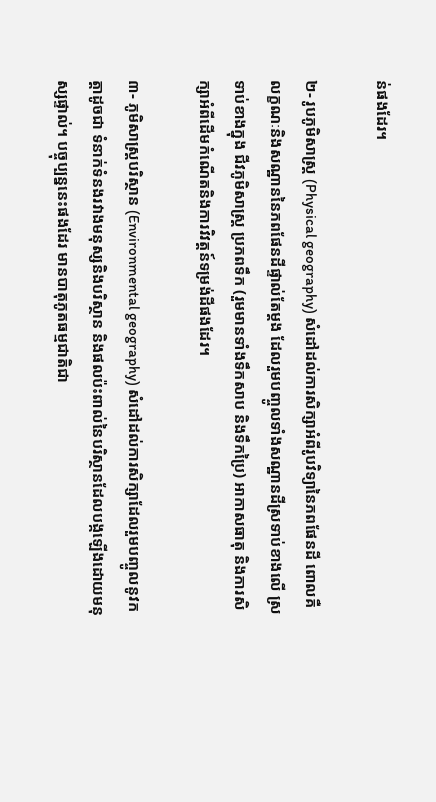ន់ផងដែរ។

២- រូបភូមិសាស្ត្រ (Physical geography) សំដៅដល់ការសិក្សាអំពីរូបវិទ្យានៃភពផែនដី ពោលគឺលក្ខណៈនិងសណ្ឋាននៃភពផែនដីផ្ទាល់តែម្តង ដែលរួមបញ្ចូលទាំងសណ្ឋានដីស្រទាប់ខាងលើ ស្រទាប់ខាងក្នុង ជីវភូមិសាស្ត្រ ប្រភពទឹក (រួមមានទាំងទឹកសាប និងទឹកប្រៃ) អាកាសធាតុ និងការសិក្សាអំពីដើមកំណើតនិងការវិវត្តន៍ទម្រង់ដីផងដែរ។

៣- ភូមិសាស្ត្របរិស្ថាន (Environmental geography) សំដៅដល់ការសិក្សាដែលរួមបញ្ចូលនូវកត្តាដូចជា ទំនាក់ទំនងរវាងមនុស្សនិងបរិស្ថាន និងផលប៉ះពាល់នៃបរិស្ថានដែលបង្កឡើងដោយមនុស្សផ្ទាល់។ បច្ចុប្បន្ននេះផងដែរ មានបាតុភូតធម្មជាតិជា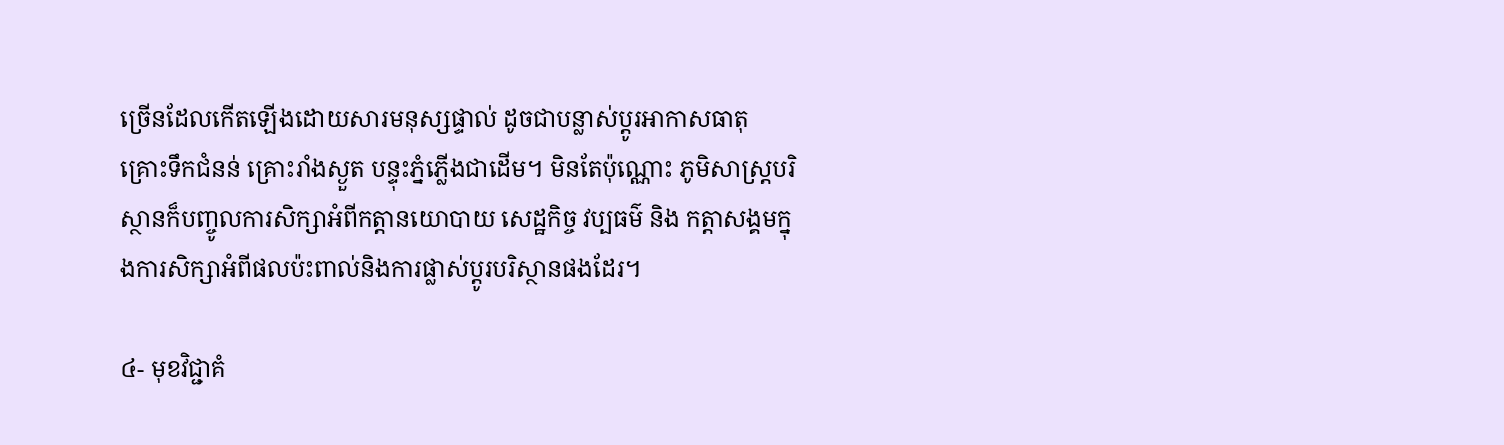ច្រើនដែលកើតឡើងដោយសារមនុស្សផ្ទាល់ ដូចជាបន្លាស់ប្តូរអាកាសធាតុ គ្រោះទឹកជំនន់ គ្រោះរាំងស្ងួត បន្ទុះភ្នំភ្លើងជាដើម។ មិនតែប៉ុណ្ណោះ ភូមិសាស្ត្របរិស្ថានក៏បញ្ចូលការសិក្សាអំពីកត្តានយោបាយ សេដ្ឋកិច្ច វប្បធម៌ និង កត្តាសង្គមក្នុងការសិក្សាអំពីផលប៉ះពាល់និងការផ្លាស់ប្តូរបរិស្ថានផងដែរ។

៤- មុខវិជ្ជាគំ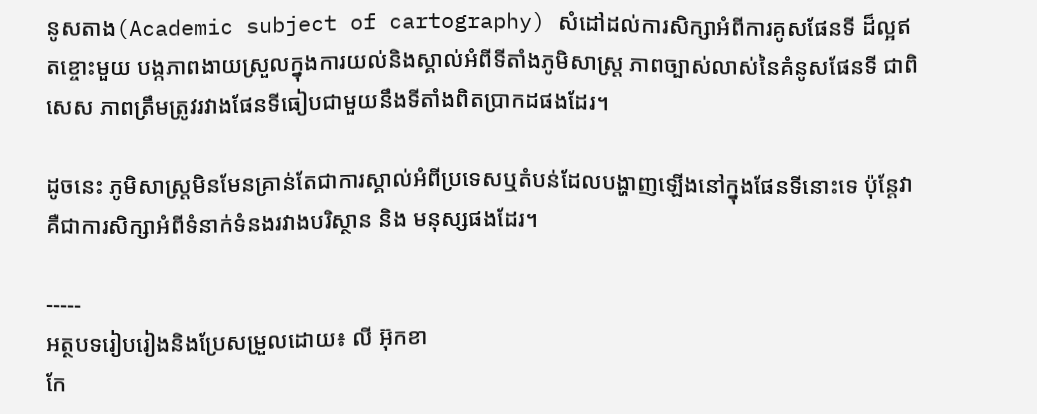នូសតាង(Academic subject of cartography) សំដៅដល់ការសិក្សាអំពីការគូសផែនទី ដ៏ល្អឥតខ្ចោះមួយ បង្កភាពងាយស្រួលក្នុងការយល់និងស្គាល់អំពីទីតាំងភូមិសាស្ត្រ ភាពច្បាស់លាស់នៃគំនូសផែនទី ជាពិសេស ភាពត្រឹមត្រូវរវាងផែនទីធៀបជាមួយនឹងទីតាំងពិតប្រាកដផងដែរ។

ដូចនេះ ភូមិសាស្ត្រមិនមែនគ្រាន់តែជាការស្គាល់អំពីប្រទេសឬតំបន់ដែលបង្ហាញឡើងនៅក្នុងផែនទីនោះទេ ប៉ុន្តែវាគឺជាការសិក្សាអំពីទំនាក់ទំនងរវាងបរិស្ថាន និង មនុស្សផងដែរ។

-----
អត្ថបទរៀបរៀងនិងប្រែសម្រួលដោយ៖ លី អ៊ុកខា
កែ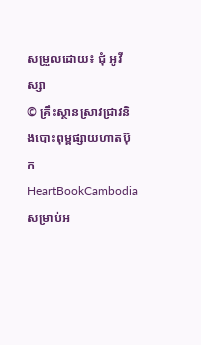សម្រួលដោយ៖ ជុំ អូវីស្សា
© គ្រឹះស្ថានស្រាវជ្រាវនិងបោះពុម្ពផ្សាយហាតប៊ុក
HeartBookCambodia
សម្រាប់អ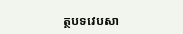ត្ថបទវេបសា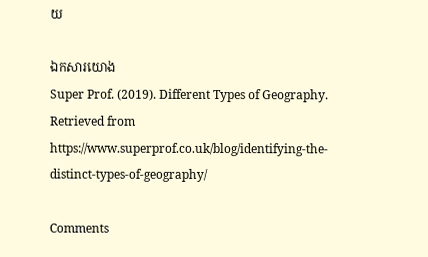យ

ឯកសារយោង
Super Prof. (2019). Different Types of Geography. Retrieved from https://www.superprof.co.uk/blog/identifying-the-distinct-types-of-geography/

Comments